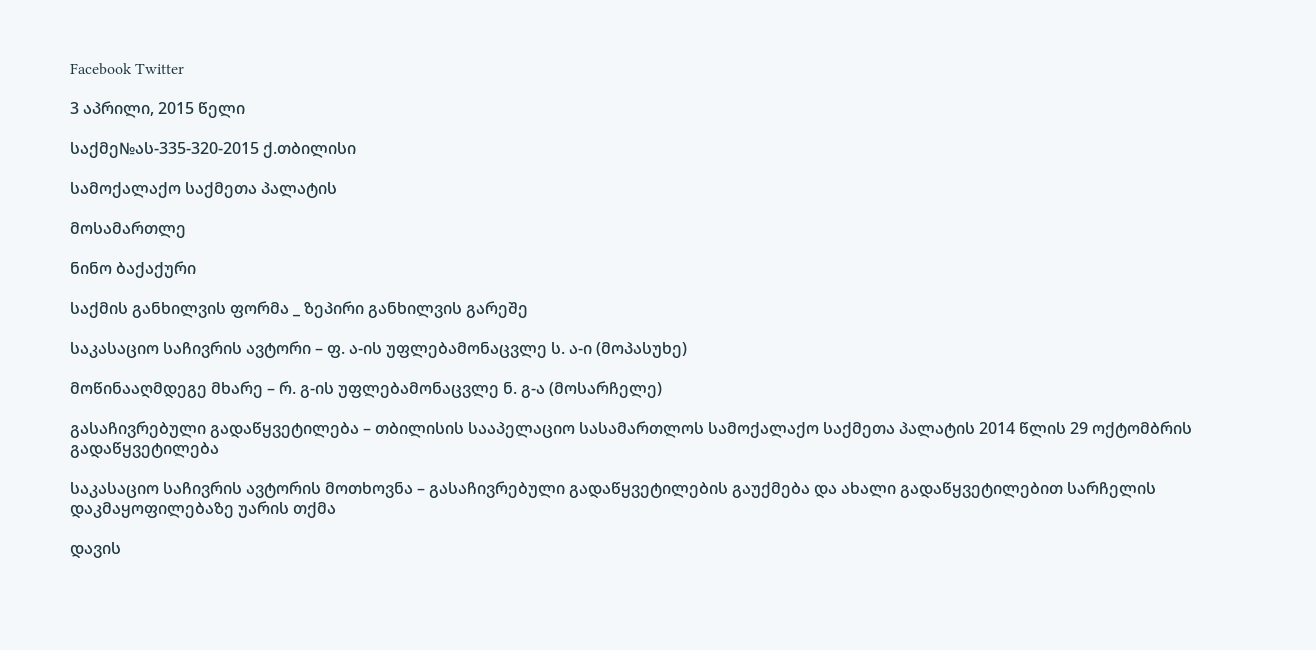Facebook Twitter

3 აპრილი, 2015 წელი

საქმე№ას-335-320-2015 ქ.თბილისი

სამოქალაქო საქმეთა პალატის

მოსამართლე

ნინო ბაქაქური

საქმის განხილვის ფორმა _ ზეპირი განხილვის გარეშე

საკასაციო საჩივრის ავტორი – ფ. ა-ის უფლებამონაცვლე ს. ა-ი (მოპასუხე)

მოწინააღმდეგე მხარე – რ. გ-ის უფლებამონაცვლე ნ. გ-ა (მოსარჩელე)

გასაჩივრებული გადაწყვეტილება – თბილისის სააპელაციო სასამართლოს სამოქალაქო საქმეთა პალატის 2014 წლის 29 ოქტომბრის გადაწყვეტილება

საკასაციო საჩივრის ავტორის მოთხოვნა – გასაჩივრებული გადაწყვეტილების გაუქმება და ახალი გადაწყვეტილებით სარჩელის დაკმაყოფილებაზე უარის თქმა

დავის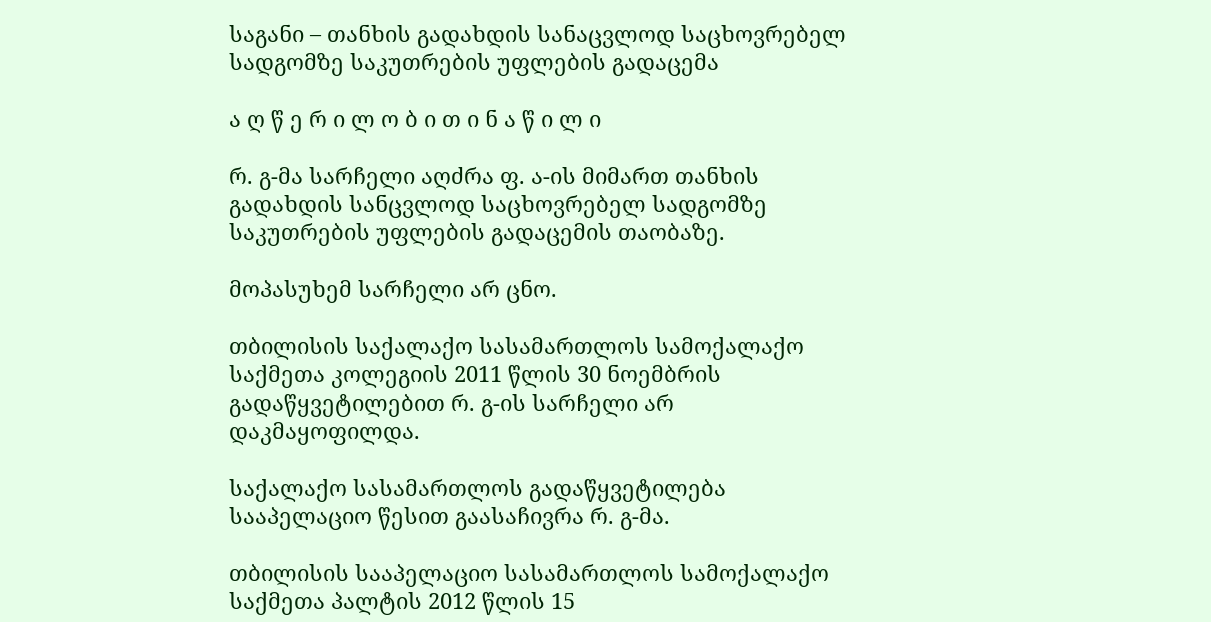საგანი – თანხის გადახდის სანაცვლოდ საცხოვრებელ სადგომზე საკუთრების უფლების გადაცემა

ა ღ წ ე რ ი ლ ო ბ ი თ ი ნ ა წ ი ლ ი

რ. გ-მა სარჩელი აღძრა ფ. ა-ის მიმართ თანხის გადახდის სანცვლოდ საცხოვრებელ სადგომზე საკუთრების უფლების გადაცემის თაობაზე.

მოპასუხემ სარჩელი არ ცნო.

თბილისის საქალაქო სასამართლოს სამოქალაქო საქმეთა კოლეგიის 2011 წლის 30 ნოემბრის გადაწყვეტილებით რ. გ-ის სარჩელი არ დაკმაყოფილდა.

საქალაქო სასამართლოს გადაწყვეტილება სააპელაციო წესით გაასაჩივრა რ. გ-მა.

თბილისის სააპელაციო სასამართლოს სამოქალაქო საქმეთა პალტის 2012 წლის 15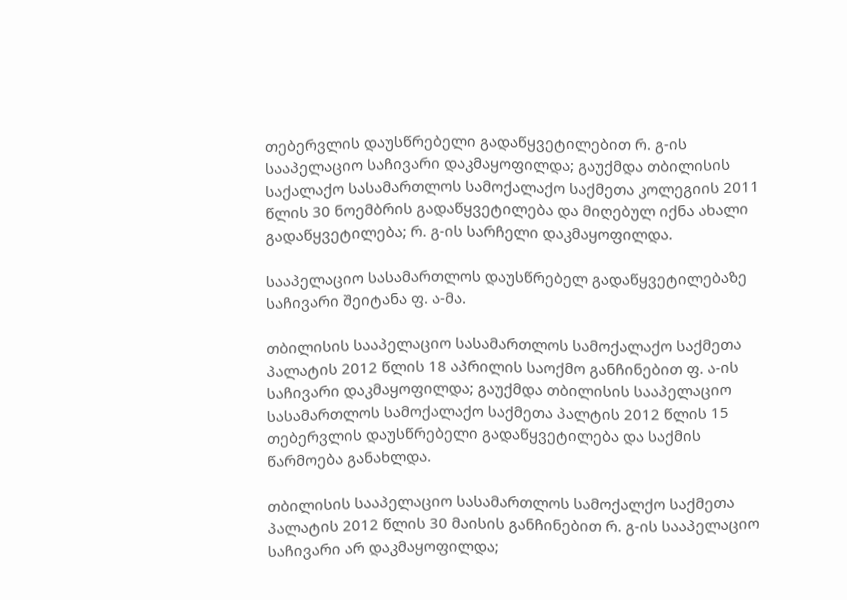თებერვლის დაუსწრებელი გადაწყვეტილებით რ. გ-ის სააპელაციო საჩივარი დაკმაყოფილდა; გაუქმდა თბილისის საქალაქო სასამართლოს სამოქალაქო საქმეთა კოლეგიის 2011 წლის 30 ნოემბრის გადაწყვეტილება და მიღებულ იქნა ახალი გადაწყვეტილება; რ. გ-ის სარჩელი დაკმაყოფილდა.

სააპელაციო სასამართლოს დაუსწრებელ გადაწყვეტილებაზე საჩივარი შეიტანა ფ. ა-მა.

თბილისის სააპელაციო სასამართლოს სამოქალაქო საქმეთა პალატის 2012 წლის 18 აპრილის საოქმო განჩინებით ფ. ა-ის საჩივარი დაკმაყოფილდა; გაუქმდა თბილისის სააპელაციო სასამართლოს სამოქალაქო საქმეთა პალტის 2012 წლის 15 თებერვლის დაუსწრებელი გადაწყვეტილება და საქმის წარმოება განახლდა.

თბილისის სააპელაციო სასამართლოს სამოქალქო საქმეთა პალატის 2012 წლის 30 მაისის განჩინებით რ. გ-ის სააპელაციო საჩივარი არ დაკმაყოფილდა;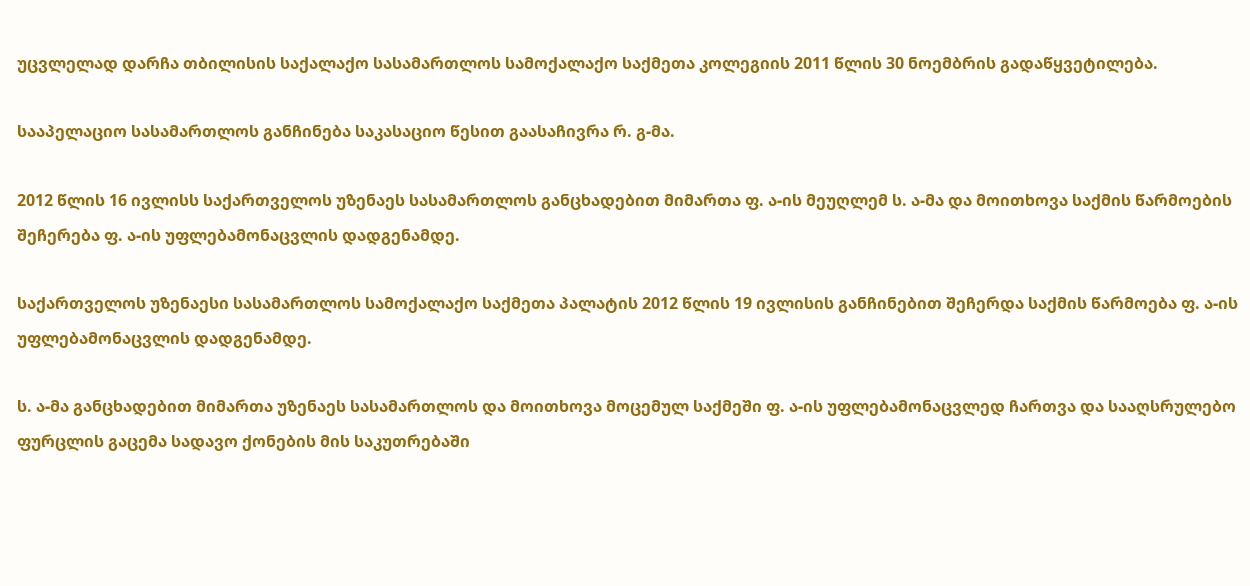უცვლელად დარჩა თბილისის საქალაქო სასამართლოს სამოქალაქო საქმეთა კოლეგიის 2011 წლის 30 ნოემბრის გადაწყვეტილება.

სააპელაციო სასამართლოს განჩინება საკასაციო წესით გაასაჩივრა რ. გ-მა.

2012 წლის 16 ივლისს საქართველოს უზენაეს სასამართლოს განცხადებით მიმართა ფ. ა-ის მეუღლემ ს. ა-მა და მოითხოვა საქმის წარმოების შეჩერება ფ. ა-ის უფლებამონაცვლის დადგენამდე.

საქართველოს უზენაესი სასამართლოს სამოქალაქო საქმეთა პალატის 2012 წლის 19 ივლისის განჩინებით შეჩერდა საქმის წარმოება ფ. ა-ის უფლებამონაცვლის დადგენამდე.

ს. ა-მა განცხადებით მიმართა უზენაეს სასამართლოს და მოითხოვა მოცემულ საქმეში ფ. ა-ის უფლებამონაცვლედ ჩართვა და სააღსრულებო ფურცლის გაცემა სადავო ქონების მის საკუთრებაში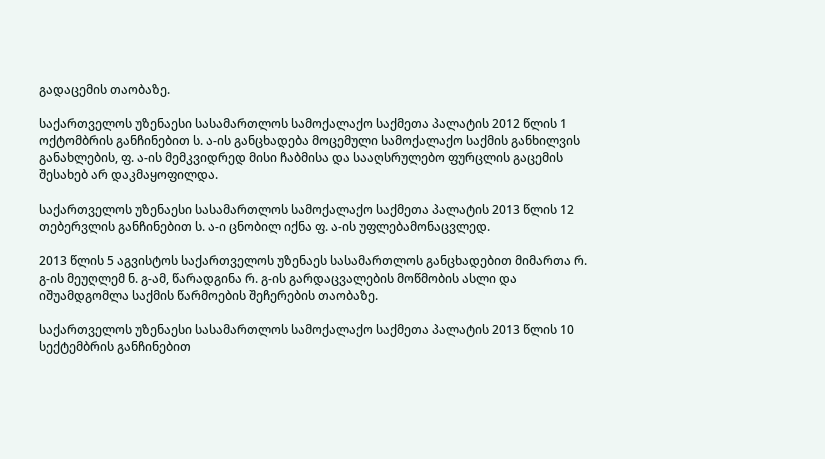გადაცემის თაობაზე.

საქართველოს უზენაესი სასამართლოს სამოქალაქო საქმეთა პალატის 2012 წლის 1 ოქტომბრის განჩინებით ს. ა-ის განცხადება მოცემული სამოქალაქო საქმის განხილვის განახლების, ფ. ა-ის მემკვიდრედ მისი ჩაბმისა და სააღსრულებო ფურცლის გაცემის შესახებ არ დაკმაყოფილდა.

საქართველოს უზენაესი სასამართლოს სამოქალაქო საქმეთა პალატის 2013 წლის 12 თებერვლის განჩინებით ს. ა-ი ცნობილ იქნა ფ. ა-ის უფლებამონაცვლედ.

2013 წლის 5 აგვისტოს საქართველოს უზენაეს სასამართლოს განცხადებით მიმართა რ. გ-ის მეუღლემ ნ. გ-ამ, წარადგინა რ. გ-ის გარდაცვალების მოწმობის ასლი და იშუამდგომლა საქმის წარმოების შეჩერების თაობაზე.

საქართველოს უზენაესი სასამართლოს სამოქალაქო საქმეთა პალატის 2013 წლის 10 სექტემბრის განჩინებით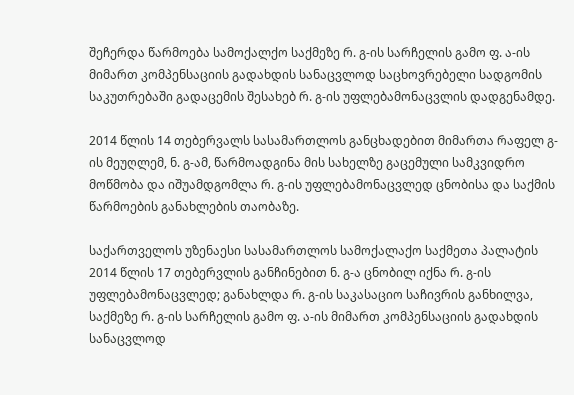შეჩერდა წარმოება სამოქალქო საქმეზე რ. გ-ის სარჩელის გამო ფ. ა-ის მიმართ კომპენსაციის გადახდის სანაცვლოდ საცხოვრებელი სადგომის საკუთრებაში გადაცემის შესახებ რ. გ-ის უფლებამონაცვლის დადგენამდე.

2014 წლის 14 თებერვალს სასამართლოს განცხადებით მიმართა რაფელ გ-ის მეუღლემ, ნ. გ-ამ, წარმოადგინა მის სახელზე გაცემული სამკვიდრო მოწმობა და იშუამდგომლა რ. გ-ის უფლებამონაცვლედ ცნობისა და საქმის წარმოების განახლების თაობაზე.

საქართველოს უზენაესი სასამართლოს სამოქალაქო საქმეთა პალატის 2014 წლის 17 თებერვლის განჩინებით ნ. გ-ა ცნობილ იქნა რ. გ-ის უფლებამონაცვლედ; განახლდა რ. გ-ის საკასაციო საჩივრის განხილვა, საქმეზე რ. გ-ის სარჩელის გამო ფ. ა-ის მიმართ კომპენსაციის გადახდის სანაცვლოდ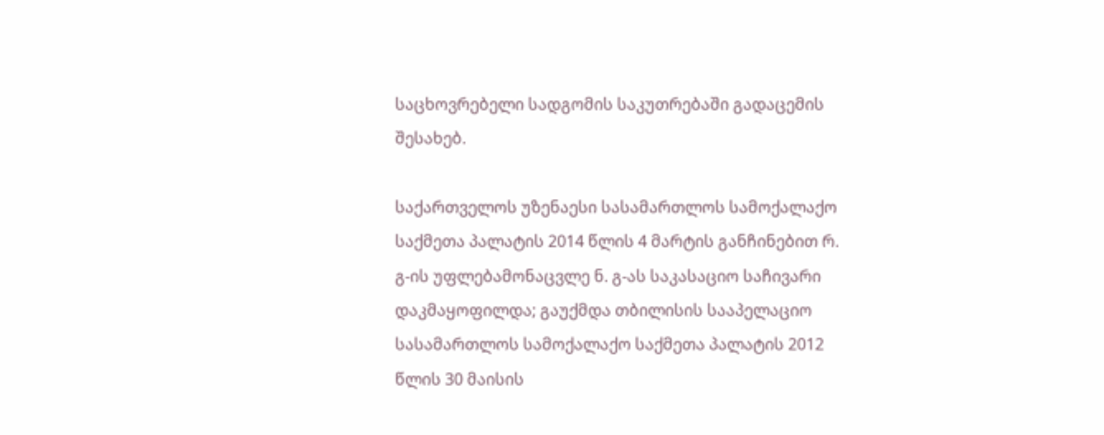საცხოვრებელი სადგომის საკუთრებაში გადაცემის შესახებ.

საქართველოს უზენაესი სასამართლოს სამოქალაქო საქმეთა პალატის 2014 წლის 4 მარტის განჩინებით რ. გ-ის უფლებამონაცვლე ნ. გ-ას საკასაციო საჩივარი დაკმაყოფილდა; გაუქმდა თბილისის სააპელაციო სასამართლოს სამოქალაქო საქმეთა პალატის 2012 წლის 30 მაისის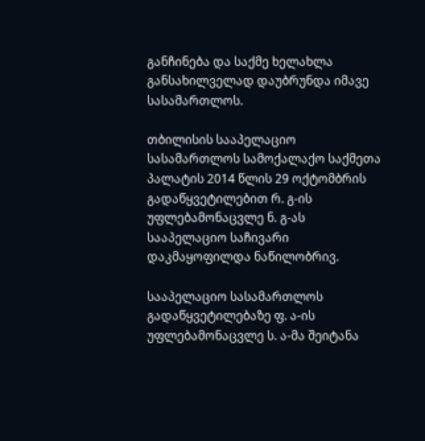განჩინება და საქმე ხელახლა განსახილველად დაუბრუნდა იმავე სასამართლოს.

თბილისის სააპელაციო სასამართლოს სამოქალაქო საქმეთა პალატის 2014 წლის 29 ოქტომბრის გადაწყვეტილებით რ. გ-ის უფლებამონაცვლე ნ. გ-ას სააპელაციო საჩივარი დაკმაყოფილდა ნაწილობრივ.

სააპელაციო სასამართლოს გადაწყვეტილებაზე ფ. ა-ის უფლებამონაცვლე ს. ა-მა შეიტანა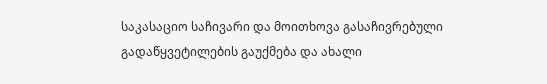საკასაციო საჩივარი და მოითხოვა გასაჩივრებული გადაწყვეტილების გაუქმება და ახალი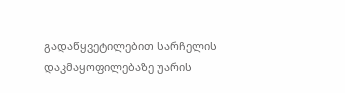გადაწყვეტილებით სარჩელის დაკმაყოფილებაზე უარის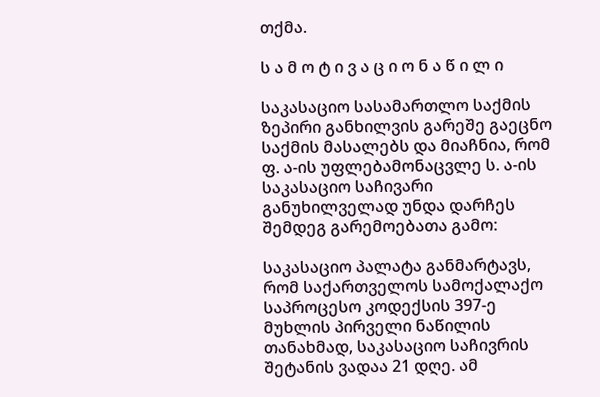თქმა.

ს ა მ ო ტ ი ვ ა ც ი ო ნ ა წ ი ლ ი

საკასაციო სასამართლო საქმის ზეპირი განხილვის გარეშე გაეცნო საქმის მასალებს და მიაჩნია, რომ ფ. ა-ის უფლებამონაცვლე ს. ა-ის საკასაციო საჩივარი განუხილველად უნდა დარჩეს შემდეგ გარემოებათა გამო:

საკასაციო პალატა განმარტავს, რომ საქართველოს სამოქალაქო საპროცესო კოდექსის 397-ე მუხლის პირველი ნაწილის თანახმად, საკასაციო საჩივრის შეტანის ვადაა 21 დღე. ამ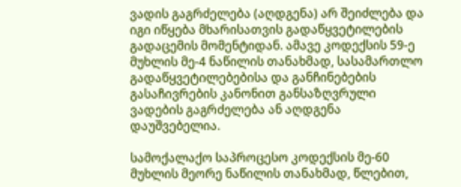ვადის გაგრძელება (აღდგენა) არ შეიძლება და იგი იწყება მხარისათვის გადაწყვეტილების გადაცემის მომენტიდან. ამავე კოდექსის 59-ე მუხლის მე-4 ნაწილის თანახმად, სასამართლო გადაწყვეტილებებისა და განჩინებების გასაჩივრების კანონით განსაზღვრული ვადების გაგრძელება ან აღდგენა დაუშვებელია.

სამოქალაქო საპროცესო კოდექსის მე-60 მუხლის მეორე ნაწილის თანახმად, წლებით,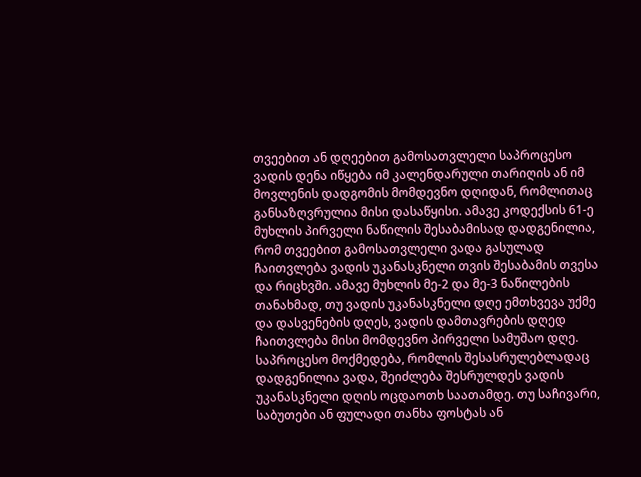თვეებით ან დღეებით გამოსათვლელი საპროცესო ვადის დენა იწყება იმ კალენდარული თარიღის ან იმ მოვლენის დადგომის მომდევნო დღიდან, რომლითაც განსაზღვრულია მისი დასაწყისი. ამავე კოდექსის 61-ე მუხლის პირველი ნაწილის შესაბამისად დადგენილია, რომ თვეებით გამოსათვლელი ვადა გასულად ჩაითვლება ვადის უკანასკნელი თვის შესაბამის თვესა და რიცხვში. ამავე მუხლის მე-2 და მე-3 ნაწილების თანახმად, თუ ვადის უკანასკნელი დღე ემთხვევა უქმე და დასვენების დღეს, ვადის დამთავრების დღედ ჩაითვლება მისი მომდევნო პირველი სამუშაო დღე. საპროცესო მოქმედება, რომლის შესასრულებლადაც დადგენილია ვადა, შეიძლება შესრულდეს ვადის უკანასკნელი დღის ოცდაოთხ საათამდე. თუ საჩივარი, საბუთები ან ფულადი თანხა ფოსტას ან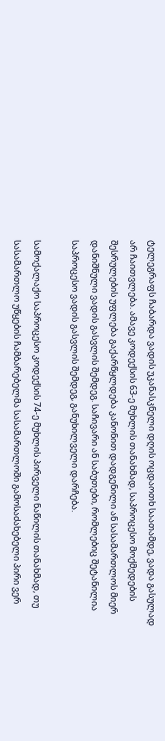ტელეგრაფს ჩაბარდა ვადის უკანასკნელი დღის ოცდაოთხ საათამდე, ვადა გასულად არ ჩაითვლება. ამავე კოდექსის 63-ე მუხლის თანახმად, საპროცესო მოქმედების შესრულების უფლება გაქარწყლდება კანონით დადგენილი ან სასამართლოს მიერ დანიშნული ვადის გასვლის შემდეგ. საჩივარი ან საბუთები, რომლებიც შეტანილია საპროცესო ვადის გასვლის შემდეგ, განუხილველი დარჩება.

სამოქალაქო საპროცესო კოდექსის 74-ე მუხლის პირველი ნაწილის თანახმად, თუ სასამართლო უწყების ჩამბარებელმა სასამართლოში გამოსაძახებელი პირი ვერ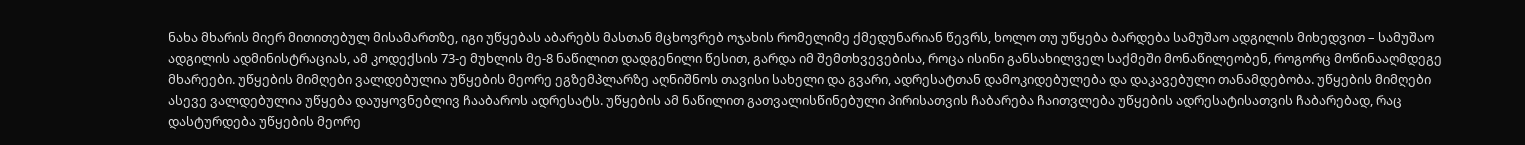ნახა მხარის მიერ მითითებულ მისამართზე, იგი უწყებას აბარებს მასთან მცხოვრებ ოჯახის რომელიმე ქმედუნარიან წევრს, ხოლო თუ უწყება ბარდება სამუშაო ადგილის მიხედვით – სამუშაო ადგილის ადმინისტრაციას, ამ კოდექსის 73-ე მუხლის მე-8 ნაწილით დადგენილი წესით, გარდა იმ შემთხვევებისა, როცა ისინი განსახილველ საქმეში მონაწილეობენ, როგორც მოწინააღმდეგე მხარეები. უწყების მიმღები ვალდებულია უწყების მეორე ეგზემპლარზე აღნიშნოს თავისი სახელი და გვარი, ადრესატთან დამოკიდებულება და დაკავებული თანამდებობა. უწყების მიმღები ასევე ვალდებულია უწყება დაუყოვნებლივ ჩააბაროს ადრესატს. უწყების ამ ნაწილით გათვალისწინებული პირისათვის ჩაბარება ჩაითვლება უწყების ადრესატისათვის ჩაბარებად, რაც დასტურდება უწყების მეორე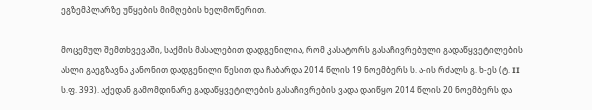ეგზემპლარზე უწყების მიმღების ხელმოწერით.

მოცემულ შემთხვევაში, საქმის მასალებით დადგენილია, რომ კასატორს გასაჩივრებული გადაწყვეტილების ასლი გაეგზავნა კანონით დადგენილი წესით და ჩაბარდა 2014 წლის 19 ნოემბერს ს. ა-ის რძალს გ. ხ-ეს (ტ. II ს.ფ. 393). აქედან გამომდინარე გადაწყვეტილების გასაჩივრების ვადა დაიწყო 2014 წლის 20 ნოემბერს და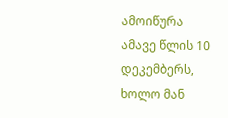ამოიწურა ამავე წლის 10 დეკემბერს, ხოლო მან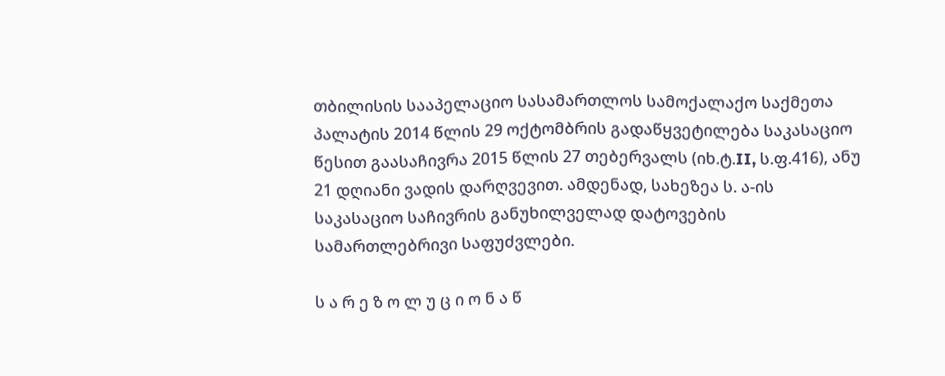თბილისის სააპელაციო სასამართლოს სამოქალაქო საქმეთა პალატის 2014 წლის 29 ოქტომბრის გადაწყვეტილება საკასაციო წესით გაასაჩივრა 2015 წლის 27 თებერვალს (იხ.ტ.II, ს.ფ.416), ანუ 21 დღიანი ვადის დარღვევით. ამდენად, სახეზეა ს. ა-ის საკასაციო საჩივრის განუხილველად დატოვების სამართლებრივი საფუძვლები.

ს ა რ ე ზ ო ლ უ ც ი ო ნ ა წ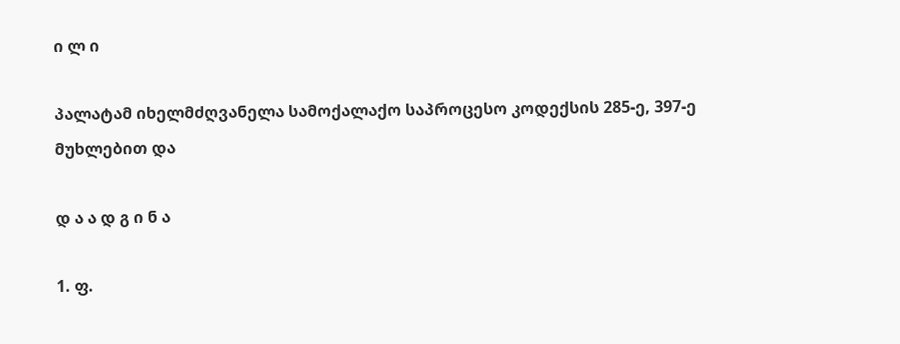ი ლ ი

პალატამ იხელმძღვანელა სამოქალაქო საპროცესო კოდექსის 285-ე, 397-ე მუხლებით და

დ ა ა დ გ ი ნ ა

1. ფ.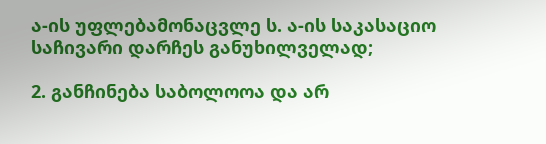ა-ის უფლებამონაცვლე ს. ა-ის საკასაციო საჩივარი დარჩეს განუხილველად;

2. განჩინება საბოლოოა და არ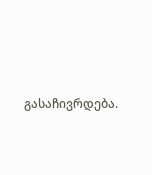გასაჩივრდება.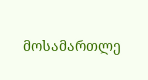მოსამართლე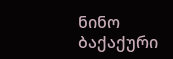ნინო ბაქაქური